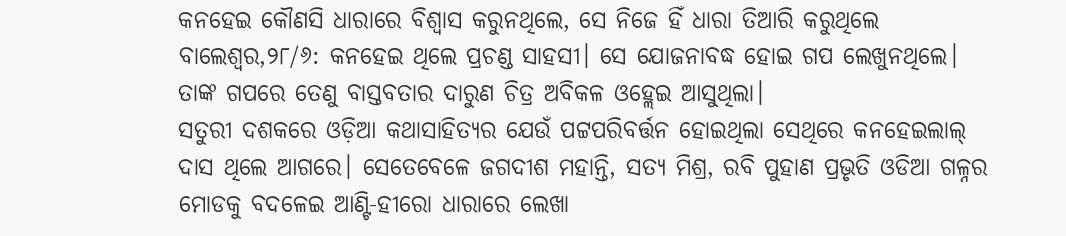କନହେଇ କୌଣସି ଧାରାରେ ବିଶ୍ୱାସ କରୁନଥିଲେ, ସେ ନିଜେ ହିଁ ଧାରା ତିଆରି କରୁଥିଲେ
ବାଲେଶ୍ଵର,୨୮/୬: କନହେଇ ଥିଲେ ପ୍ରଚଣ୍ଡ ସାହସୀ। ସେ ଯୋଜନାବଦ୍ଧ ହୋଇ ଗପ ଲେଖୁନଥିଲେ। ତାଙ୍କ ଗପରେ ତେଣୁ ବାସ୍ତବତାର ଦାରୁଣ ଚିତ୍ର ଅବିକଳ ଓହ୍ଲେଇ ଆସୁଥିଲା।
ସତୁରୀ ଦଶକରେ ଓଡ଼ିଆ କଥାସାହିତ୍ୟର ଯେଉଁ ପଟ୍ଟପରିବର୍ତ୍ତନ ହୋଇଥିଲା ସେଥିରେ କନହେଇଲାଲ୍ ଦାସ ଥିଲେ ଆଗରେ। ସେତେବେଳେ ଜଗଦୀଶ ମହାନ୍ତି, ସତ୍ୟ ମିଶ୍ର, ରବି ପୁହାଣ ପ୍ରଭୃତି ଓଡିଆ ଗଳ୍ନର ମୋଡକୁ ବଦଳେଇ ଆଣ୍ଟି-ହୀରୋ ଧାରାରେ ଲେଖା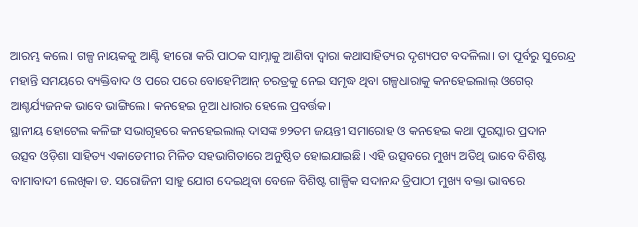ଆରମ୍ଭ କଲେ। ଗଳ୍ପ ନାୟକକୁ ଆଣ୍ଟି ହୀରୋ କରି ପାଠକ ସାମ୍ନାକୁ ଆଣିବା ଦ୍ଵାରା କଥାସାହିତ୍ୟର ଦୃଶ୍ୟପଟ ବଦଳିଲା। ତା ପୂର୍ବରୁ ସୁରେନ୍ଦ୍ର ମହାନ୍ତି ସମୟରେ ବ୍ୟକ୍ତିବାଦ ଓ ପରେ ପରେ ବୋହେମିଆନ୍ ଚରତ୍ରକୁ ନେଇ ସମୃଦ୍ଧ ଥିବା ଗଳ୍ପଧାରାକୁ କନହେଇଲାଲ୍ ଓଗେର୍ ଆଶ୍ଚର୍ଯ୍ୟଜନକ ଭାବେ ଭାଙ୍ଗିଲେ। କନହେଇ ନୂଆ ଧାରାର ହେଲେ ପ୍ରବର୍ତ୍ତକ।
ସ୍ଥାନୀୟ ହୋଟେଲ କଳିଙ୍ଗ ସଭାଗୃହରେ କନହେଇଲାଲ୍ ଦାସଙ୍କ ୭୨ତମ ଜୟନ୍ତୀ ସମାରୋହ ଓ କନହେଇ କଥା ପୁରସ୍କାର ପ୍ରଦାନ ଉତ୍ସବ ଓଡ଼ିଶା ସାହିତ୍ୟ ଏକାଡେମୀର ମିଳିତ ସହଭାଗିତାରେ ଅନୁଷ୍ଠିତ ହୋଇଯାଇଛି। ଏହି ଉତ୍ସବରେ ମୁଖ୍ୟ ଅତିଥି ଭାବେ ବିଶିଷ୍ଟ ବାମାବାଦୀ ଲେଖିକା ଡ. ସରୋଜିନୀ ସାହୁ ଯୋଗ ଦେଇଥିବା ବେଳେ ବିଶିଷ୍ଟ ଗାଳ୍ପିକ ସଦାନନ୍ଦ ତ୍ରିପାଠୀ ମୁଖ୍ୟ ବକ୍ତା ଭାବରେ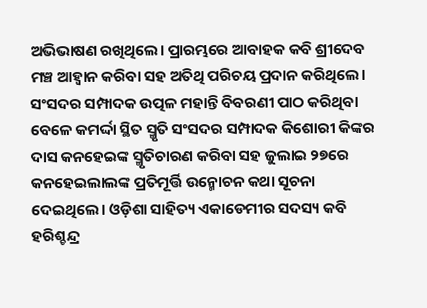ଅଭିଭାଷଣ ରଖିଥିଲେ। ପ୍ରାରମ୍ଭରେ ଆବାହକ କବି ଶ୍ରୀଦେବ ମଞ୍ଚ ଆହ୍ଵାନ କରିବା ସହ ଅତିଥି ପରିଚୟ ପ୍ରଦାନ କରିଥିଲେ। ସଂସଦର ସମ୍ପାଦକ ଉତ୍ପଳ ମହାନ୍ତି ବିବରଣୀ ପାଠ କରିଥିବା ବେଳେ କମର୍ଦ୍ଦା ସ୍ଥିତ ସ୍ମୃତି ସଂସଦର ସମ୍ପାଦକ କିଶୋରୀ କିଙ୍କର ଦାସ କନହେଇଙ୍କ ସ୍ମୃତିଚାରଣ କରିବା ସହ ଜୁଲାଇ ୨୭ରେ କନହେଇଲାଲଙ୍କ ପ୍ରତିମୂର୍ତ୍ତି ଉନ୍ମୋଚନ କଥା ସୂଚନା ଦେଇଥିଲେ। ଓଡ଼ିଶା ସାହିତ୍ୟ ଏକାଡେମୀର ସଦସ୍ୟ କବି ହରିଶ୍ଚନ୍ଦ୍ର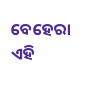ବେହେରା ଏହି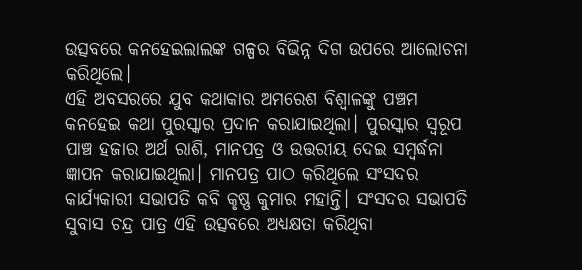ଉତ୍ସବରେ କନହେଇଲାଲଙ୍କ ଗଳ୍ପର ବିଭିନ୍ନ ଦିଗ ଉପରେ ଆଲୋଚନା କରିଥିଲେ।
ଏହି ଅବସରରେ ଯୁବ କଥାକାର ଅମରେଶ ବିଶ୍ଵାଳଙ୍କୁ ପଞ୍ଚମ କନହେଇ କଥା ପୁରସ୍କାର ପ୍ରଦାନ କରାଯାଇଥିଲା। ପୁରସ୍କାର ସ୍ଵରୂପ ପାଞ୍ଚ ହଜାର ଅର୍ଥ ରାଶି, ମାନପତ୍ର ଓ ଉତ୍ତରୀୟ ଦେଇ ସମ୍ବର୍ଦ୍ଧନା ଜ୍ଞାପନ କରାଯାଇଥିଲା। ମାନପତ୍ର ପାଠ କରିଥିଲେ ସଂସଦର କାର୍ଯ୍ୟକାରୀ ସଭାପତି କବି କୃଷ୍ଣ କୁମାର ମହାନ୍ତି। ସଂସଦର ସଭାପତି ସୁବାସ ଚନ୍ଦ୍ର ପାତ୍ର ଏହି ଉତ୍ସବରେ ଅଧ୍ୟକ୍ଷତା କରିଥିବା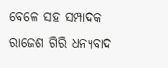ବେଳେ ସହ ସମ୍ପାଦକ ରାଜେଶ ଗିରି ଧନ୍ୟବାଦ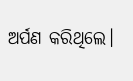ଅର୍ପଣ କରିଥିଲେ।